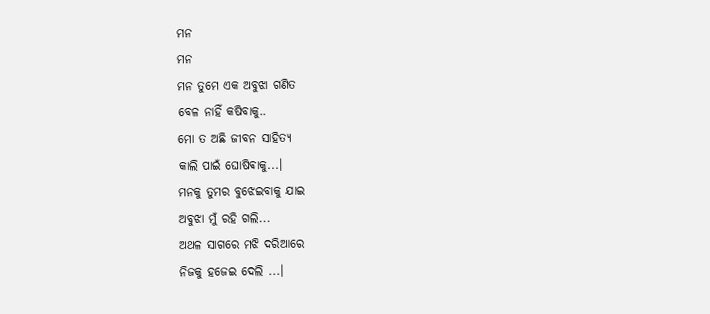ମନ
ମନ
ମନ ତୁମେ ଏକ ଅବୁଝା ଗଣିତ
ବେଳ ନାହିଁ କଷିବାକୁ..
ମୋ ତ ଅଛି ଜୀବନ ସାହିତ୍ୟ
କାଲି ପାଇଁ ଘୋଷିଵାକୁ...।
ମନକୁ ତୁମର ବୁଝେଇବାକୁ ଯାଇ
ଅବୁଝା ମୁଁ ରହି ଗଲି...
ଅଥଳ ସାଗରେ ମଝି ଦରିଆରେ
ନିଜକୁ ହଜେଇ ଦେଲି ...।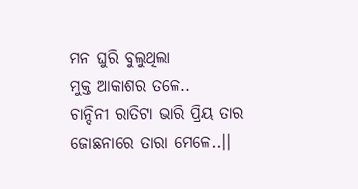ମନ ଘୁରି ବୁଲୁଥିଲା
ମୁକ୍ତ ଆକାଶର ତଳେ..
ଚାନ୍ଦିନୀ ରାତିଟା ଭାରି ପ୍ରିୟ ତାର
ଜୋଛନାରେ ତାରା ମେଳେ..।।